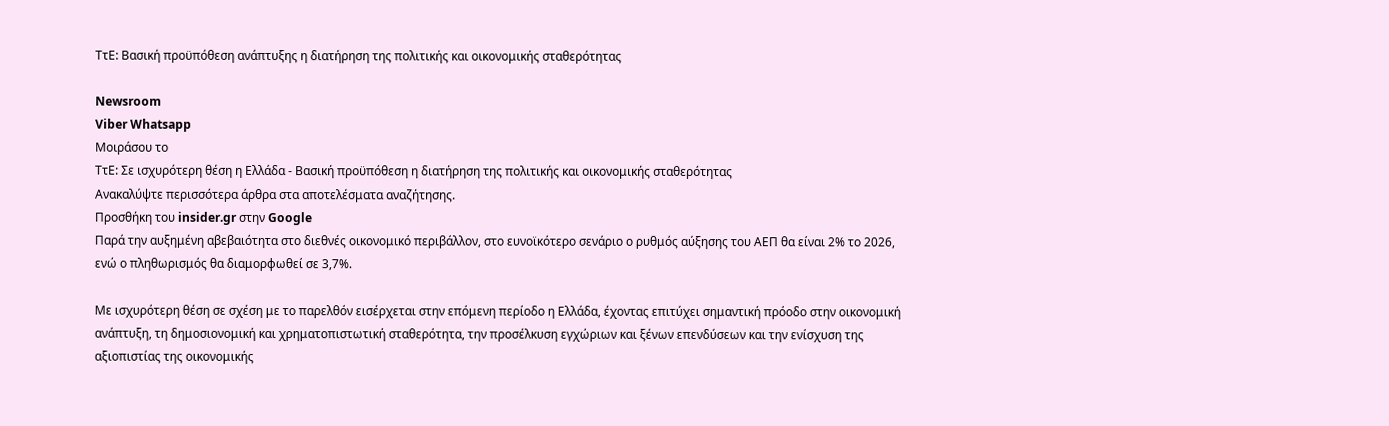ΤτΕ: Βασική προϋπόθεση ανάπτυξης η διατήρηση της πολιτικής και οικονομικής σταθερότητας

Newsroom
Viber Whatsapp
Μοιράσου το
ΤτΕ: Σε ισχυρότερη θέση η Ελλάδα - Βασική προϋπόθεση η διατήρηση της πολιτικής και οικονομικής σταθερότητας
Ανακαλύψτε περισσότερα άρθρα στα αποτελέσματα αναζήτησης.
Προσθήκη του insider.gr στην Google
Παρά την αυξημένη αβεβαιότητα στο διεθνές οικονομικό περιβάλλον, στο ευνοϊκότερο σενάριο ο ρυθμός αύξησης του ΑΕΠ θα είναι 2% το 2026, ενώ ο πληθωρισμός θα διαμορφωθεί σε 3,7%.

Με ισχυρότερη θέση σε σχέση με το παρελθόν εισέρχεται στην επόμενη περίοδο η Ελλάδα, έχοντας επιτύχει σημαντική πρόοδο στην οικονομική ανάπτυξη, τη δημοσιονομική και χρηματοπιστωτική σταθερότητα, την προσέλκυση εγχώριων και ξένων επενδύσεων και την ενίσχυση της αξιοπιστίας της οικονομικής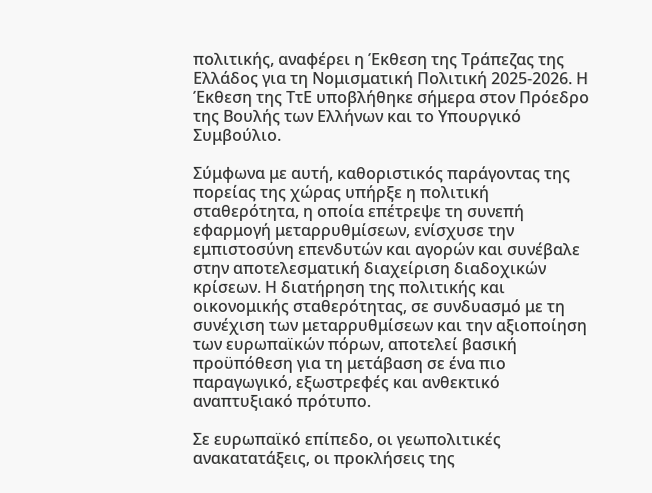πολιτικής, αναφέρει η Έκθεση της Τράπεζας της Ελλάδος για τη Νομισματική Πολιτική 2025-2026. Η Έκθεση της ΤτΕ υποβλήθηκε σήμερα στον Πρόεδρο της Βουλής των Ελλήνων και το Υπουργικό Συμβούλιο.

Σύμφωνα με αυτή, καθοριστικός παράγοντας της πορείας της χώρας υπήρξε η πολιτική σταθερότητα, η οποία επέτρεψε τη συνεπή εφαρμογή μεταρρυθμίσεων, ενίσχυσε την εμπιστοσύνη επενδυτών και αγορών και συνέβαλε στην αποτελεσματική διαχείριση διαδοχικών κρίσεων. Η διατήρηση της πολιτικής και οικονομικής σταθερότητας, σε συνδυασμό με τη συνέχιση των μεταρρυθμίσεων και την αξιοποίηση των ευρωπαϊκών πόρων, αποτελεί βασική προϋπόθεση για τη μετάβαση σε ένα πιο παραγωγικό, εξωστρεφές και ανθεκτικό αναπτυξιακό πρότυπο.

Σε ευρωπαϊκό επίπεδο, οι γεωπολιτικές ανακατατάξεις, οι προκλήσεις της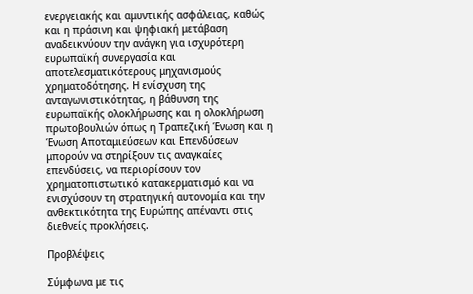ενεργειακής και αμυντικής ασφάλειας, καθώς και η πράσινη και ψηφιακή μετάβαση αναδεικνύουν την ανάγκη για ισχυρότερη ευρωπαϊκή συνεργασία και αποτελεσματικότερους μηχανισμούς χρηματοδότησης. Η ενίσχυση της ανταγωνιστικότητας, η βάθυνση της ευρωπαϊκής ολοκλήρωσης και η ολοκλήρωση πρωτοβουλιών όπως η Τραπεζική Ένωση και η Ένωση Αποταμιεύσεων και Επενδύσεων μπορούν να στηρίξουν τις αναγκαίες επενδύσεις, να περιορίσουν τον χρηματοπιστωτικό κατακερματισμό και να ενισχύσουν τη στρατηγική αυτονομία και την ανθεκτικότητα της Ευρώπης απέναντι στις διεθνείς προκλήσεις.

Προβλέψεις

Σύμφωνα με τις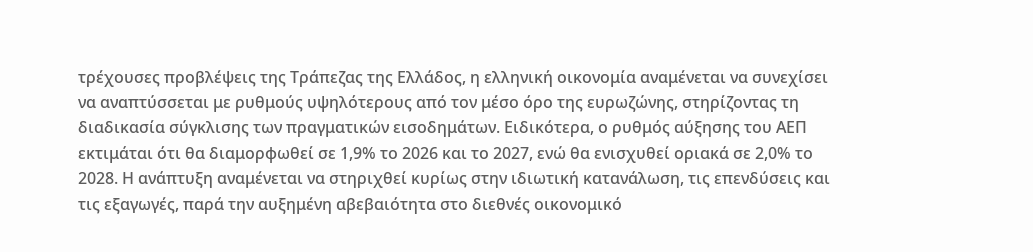τρέχουσες προβλέψεις της Τράπεζας της Ελλάδος, η ελληνική οικονομία αναμένεται να συνεχίσει να αναπτύσσεται με ρυθμούς υψηλότερους από τον μέσο όρο της ευρωζώνης, στηρίζοντας τη διαδικασία σύγκλισης των πραγματικών εισοδημάτων. Ειδικότερα, ο ρυθμός αύξησης του ΑΕΠ εκτιμάται ότι θα διαμορφωθεί σε 1,9% το 2026 και το 2027, ενώ θα ενισχυθεί οριακά σε 2,0% το 2028. Η ανάπτυξη αναμένεται να στηριχθεί κυρίως στην ιδιωτική κατανάλωση, τις επενδύσεις και τις εξαγωγές, παρά την αυξημένη αβεβαιότητα στο διεθνές οικονομικό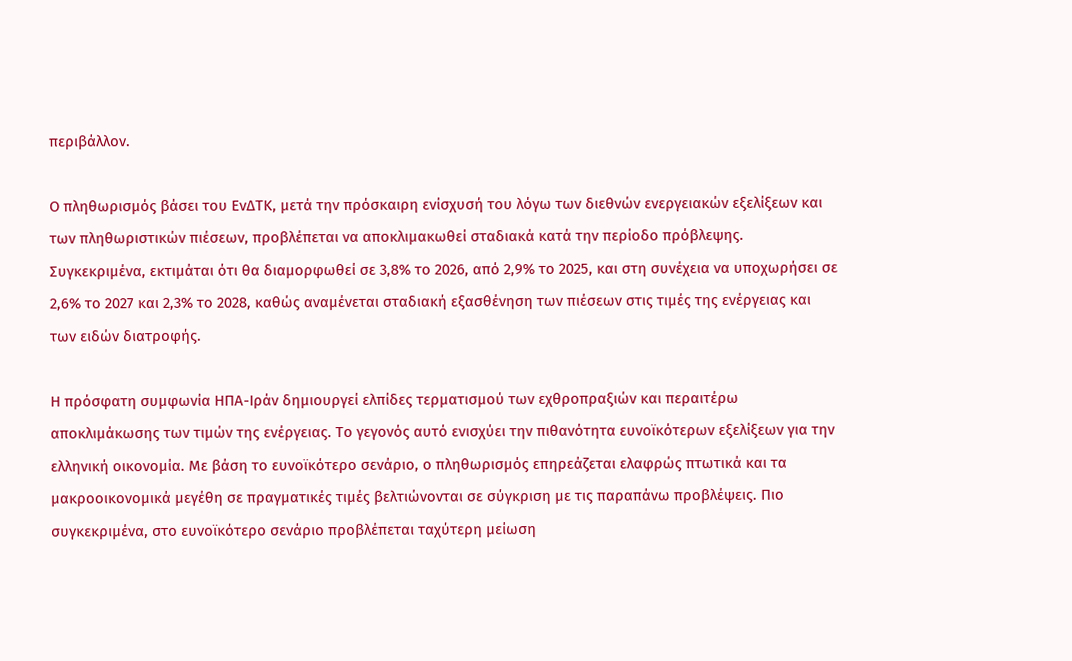περιβάλλον.

Ο πληθωρισμός βάσει του ΕνΔΤΚ, μετά την πρόσκαιρη ενίσχυσή του λόγω των διεθνών ενεργειακών εξελίξεων και των πληθωριστικών πιέσεων, προβλέπεται να αποκλιμακωθεί σταδιακά κατά την περίοδο πρόβλεψης. Συγκεκριμένα, εκτιμάται ότι θα διαμορφωθεί σε 3,8% το 2026, από 2,9% το 2025, και στη συνέχεια να υποχωρήσει σε 2,6% το 2027 και 2,3% το 2028, καθώς αναμένεται σταδιακή εξασθένηση των πιέσεων στις τιμές της ενέργειας και των ειδών διατροφής.

Η πρόσφατη συμφωνία ΗΠΑ-Ιράν δημιουργεί ελπίδες τερματισμού των εχθροπραξιών και περαιτέρω αποκλιμάκωσης των τιμών της ενέργειας. Το γεγονός αυτό ενισχύει την πιθανότητα ευνοϊκότερων εξελίξεων για την ελληνική οικονομία. Με βάση το ευνοϊκότερο σενάριο, ο πληθωρισμός επηρεάζεται ελαφρώς πτωτικά και τα μακροοικονομικά μεγέθη σε πραγματικές τιμές βελτιώνονται σε σύγκριση με τις παραπάνω προβλέψεις. Πιο συγκεκριμένα, στο ευνοϊκότερο σενάριο προβλέπεται ταχύτερη μείωση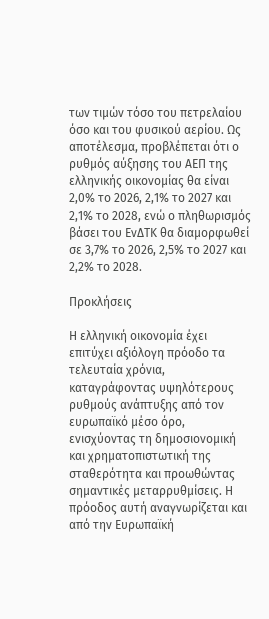των τιμών τόσο του πετρελαίου όσο και του φυσικού αερίου. Ως αποτέλεσμα, προβλέπεται ότι ο ρυθμός αύξησης του ΑΕΠ της ελληνικής οικονομίας θα είναι 2,0% το 2026, 2,1% το 2027 και 2,1% το 2028, ενώ ο πληθωρισμός βάσει του ΕνΔΤΚ θα διαμορφωθεί σε 3,7% το 2026, 2,5% το 2027 και 2,2% το 2028.

Προκλήσεις

Η ελληνική οικονομία έχει επιτύχει αξιόλογη πρόοδο τα τελευταία χρόνια, καταγράφοντας υψηλότερους ρυθμούς ανάπτυξης από τον ευρωπαϊκό μέσο όρο, ενισχύοντας τη δημοσιονομική και χρηματοπιστωτική της σταθερότητα και προωθώντας σημαντικές μεταρρυθμίσεις. Η πρόοδος αυτή αναγνωρίζεται και από την Ευρωπαϊκή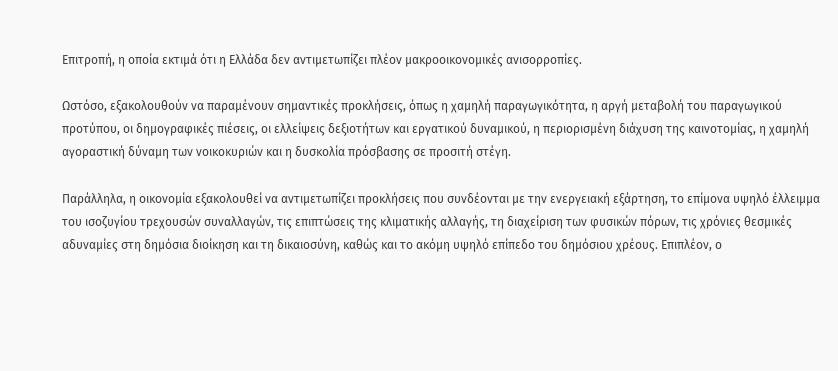Επιτροπή, η οποία εκτιμά ότι η Ελλάδα δεν αντιμετωπίζει πλέον μακροοικονομικές ανισορροπίες.

Ωστόσο, εξακολουθούν να παραμένουν σημαντικές προκλήσεις, όπως η χαμηλή παραγωγικότητα, η αργή μεταβολή του παραγωγικού προτύπου, οι δημογραφικές πιέσεις, οι ελλείψεις δεξιοτήτων και εργατικού δυναμικού, η περιορισμένη διάχυση της καινοτομίας, η χαμηλή αγοραστική δύναμη των νοικοκυριών και η δυσκολία πρόσβασης σε προσιτή στέγη.

Παράλληλα, η οικονομία εξακολουθεί να αντιμετωπίζει προκλήσεις που συνδέονται με την ενεργειακή εξάρτηση, το επίμονα υψηλό έλλειμμα του ισοζυγίου τρεχουσών συναλλαγών, τις επιπτώσεις της κλιματικής αλλαγής, τη διαχείριση των φυσικών πόρων, τις χρόνιες θεσμικές αδυναμίες στη δημόσια διοίκηση και τη δικαιοσύνη, καθώς και το ακόμη υψηλό επίπεδο του δημόσιου χρέους. Επιπλέον, ο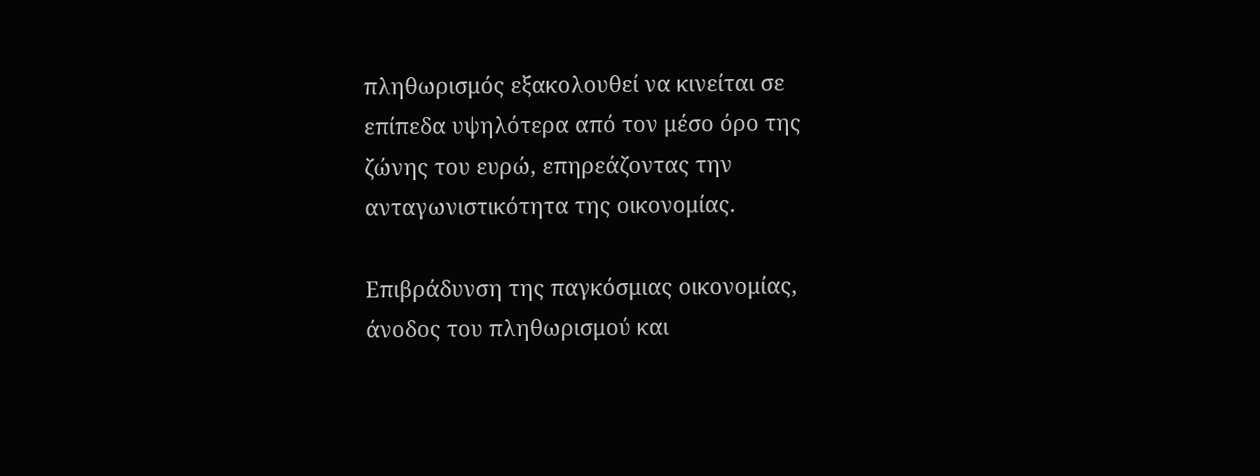πληθωρισμός εξακολουθεί να κινείται σε επίπεδα υψηλότερα από τον μέσο όρο της ζώνης του ευρώ, επηρεάζοντας την ανταγωνιστικότητα της οικονομίας.

Επιβράδυνση της παγκόσμιας οικονομίας, άνοδος του πληθωρισμού και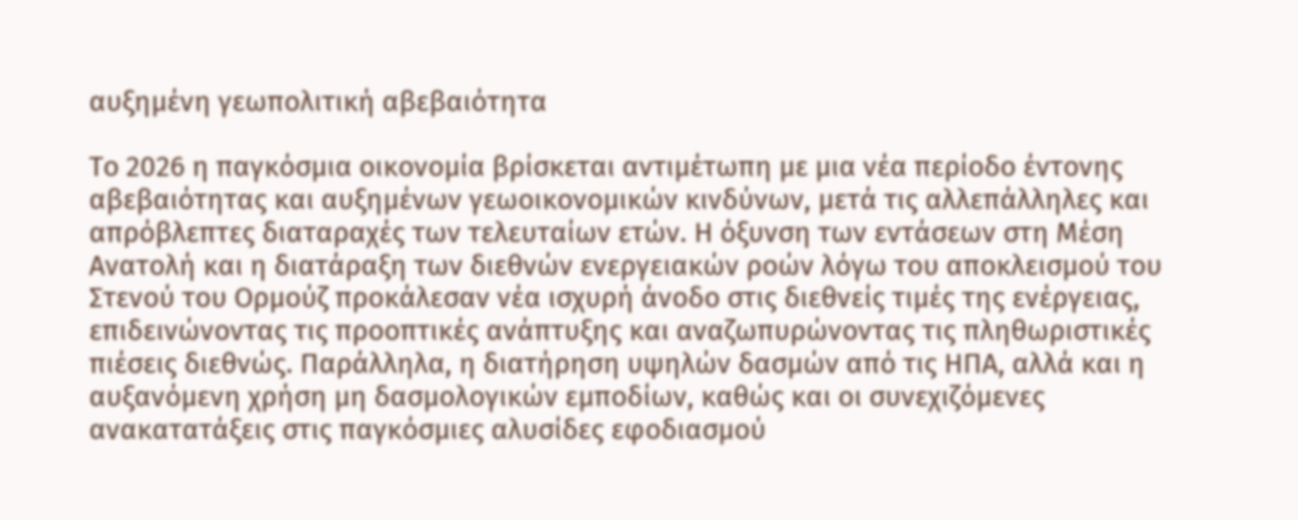αυξημένη γεωπολιτική αβεβαιότητα

Το 2026 η παγκόσμια οικονομία βρίσκεται αντιμέτωπη με μια νέα περίοδο έντονης αβεβαιότητας και αυξημένων γεωοικονομικών κινδύνων, μετά τις αλλεπάλληλες και απρόβλεπτες διαταραχές των τελευταίων ετών. Η όξυνση των εντάσεων στη Μέση Ανατολή και η διατάραξη των διεθνών ενεργειακών ροών λόγω του αποκλεισμού του Στενού του Ορμούζ προκάλεσαν νέα ισχυρή άνοδο στις διεθνείς τιμές της ενέργειας, επιδεινώνοντας τις προοπτικές ανάπτυξης και αναζωπυρώνοντας τις πληθωριστικές πιέσεις διεθνώς. Παράλληλα, η διατήρηση υψηλών δασμών από τις ΗΠΑ, αλλά και η αυξανόμενη χρήση μη δασμολογικών εμποδίων, καθώς και οι συνεχιζόμενες ανακατατάξεις στις παγκόσμιες αλυσίδες εφοδιασμού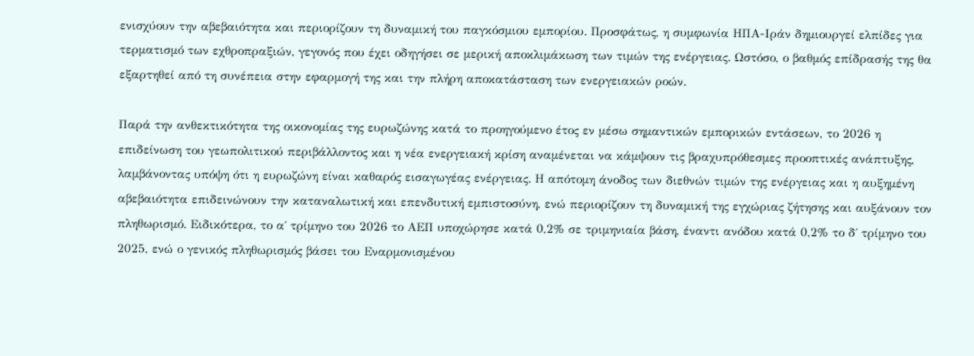ενισχύουν την αβεβαιότητα και περιορίζουν τη δυναμική του παγκόσμιου εμπορίου. Προσφάτως, η συμφωνία ΗΠΑ-Ιράν δημιουργεί ελπίδες για τερματισμό των εχθροπραξιών, γεγονός που έχει οδηγήσει σε μερική αποκλιμάκωση των τιμών της ενέργειας. Ωστόσο, ο βαθμός επίδρασής της θα εξαρτηθεί από τη συνέπεια στην εφαρμογή της και την πλήρη αποκατάσταση των ενεργειακών ροών.

Παρά την ανθεκτικότητα της οικονομίας της ευρωζώνης κατά το προηγούμενο έτος εν μέσω σημαντικών εμπορικών εντάσεων, το 2026 η επιδείνωση του γεωπολιτικού περιβάλλοντος και η νέα ενεργειακή κρίση αναμένεται να κάμψουν τις βραχυπρόθεσμες προοπτικές ανάπτυξης, λαμβάνοντας υπόψη ότι η ευρωζώνη είναι καθαρός εισαγωγέας ενέργειας. Η απότομη άνοδος των διεθνών τιμών της ενέργειας και η αυξημένη αβεβαιότητα επιδεινώνουν την καταναλωτική και επενδυτική εμπιστοσύνη, ενώ περιορίζουν τη δυναμική της εγχώριας ζήτησης και αυξάνουν τον πληθωρισμό. Ειδικότερα, το α΄ τρίμηνο του 2026 το ΑΕΠ υποχώρησε κατά 0,2% σε τριμηνιαία βάση, έναντι ανόδου κατά 0,2% το δ΄ τρίμηνο του 2025, ενώ ο γενικός πληθωρισμός βάσει του Εναρμονισμένου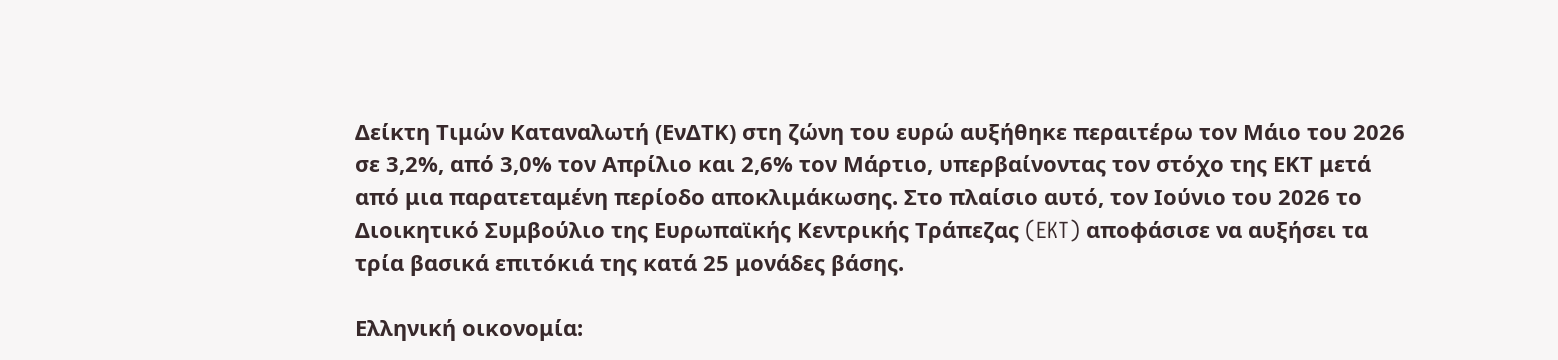Δείκτη Τιμών Καταναλωτή (ΕνΔΤΚ) στη ζώνη του ευρώ αυξήθηκε περαιτέρω τον Μάιο του 2026 σε 3,2%, από 3,0% τον Απρίλιο και 2,6% τον Μάρτιο, υπερβαίνοντας τον στόχο της ΕΚΤ μετά από μια παρατεταμένη περίοδο αποκλιμάκωσης. Στο πλαίσιο αυτό, τον Ιούνιο του 2026 το Διοικητικό Συμβούλιο της Ευρωπαϊκής Κεντρικής Τράπεζας (EKT) αποφάσισε να αυξήσει τα τρία βασικά επιτόκιά της κατά 25 μονάδες βάσης.

Ελληνική οικονομία: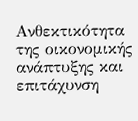Ανθεκτικότητα της οικονομικής ανάπτυξης και επιτάχυνση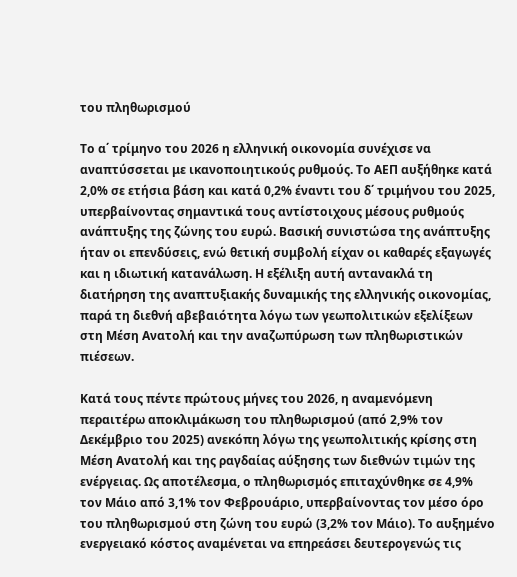του πληθωρισμού

Το α΄ τρίμηνο του 2026 η ελληνική οικονομία συνέχισε να αναπτύσσεται με ικανοποιητικούς ρυθμούς. Το ΑΕΠ αυξήθηκε κατά 2,0% σε ετήσια βάση και κατά 0,2% έναντι του δ΄ τριμήνου του 2025, υπερβαίνοντας σημαντικά τους αντίστοιχους μέσους ρυθμούς ανάπτυξης της ζώνης του ευρώ. Βασική συνιστώσα της ανάπτυξης ήταν οι επενδύσεις, ενώ θετική συμβολή είχαν οι καθαρές εξαγωγές και η ιδιωτική κατανάλωση. Η εξέλιξη αυτή αντανακλά τη διατήρηση της αναπτυξιακής δυναμικής της ελληνικής οικονομίας, παρά τη διεθνή αβεβαιότητα λόγω των γεωπολιτικών εξελίξεων στη Μέση Ανατολή και την αναζωπύρωση των πληθωριστικών πιέσεων.

Κατά τους πέντε πρώτους μήνες του 2026, η αναμενόμενη περαιτέρω αποκλιμάκωση του πληθωρισμού (από 2,9% τον Δεκέμβριο του 2025) ανεκόπη λόγω της γεωπολιτικής κρίσης στη Μέση Ανατολή και της ραγδαίας αύξησης των διεθνών τιμών της ενέργειας. Ως αποτέλεσμα, ο πληθωρισμός επιταχύνθηκε σε 4,9% τον Μάιο από 3,1% τον Φεβρουάριο, υπερβαίνοντας τον μέσο όρο του πληθωρισμού στη ζώνη του ευρώ (3,2% τον Μάιο). Το αυξημένο ενεργειακό κόστος αναμένεται να επηρεάσει δευτερογενώς τις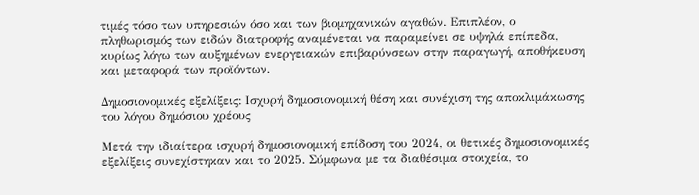τιμές τόσο των υπηρεσιών όσο και των βιομηχανικών αγαθών. Επιπλέον, ο πληθωρισμός των ειδών διατροφής αναμένεται να παραμείνει σε υψηλά επίπεδα, κυρίως λόγω των αυξημένων ενεργειακών επιβαρύνσεων στην παραγωγή, αποθήκευση και μεταφορά των προϊόντων.

Δημοσιονομικές εξελίξεις: Ισχυρή δημοσιονομική θέση και συνέχιση της αποκλιμάκωσης του λόγου δημόσιου χρέους

Μετά την ιδιαίτερα ισχυρή δημοσιονομική επίδοση του 2024, οι θετικές δημοσιονομικές εξελίξεις συνεχίστηκαν και το 2025. Σύμφωνα με τα διαθέσιμα στοιχεία, το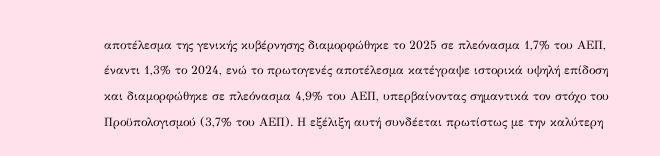αποτέλεσμα της γενικής κυβέρνησης διαμορφώθηκε το 2025 σε πλεόνασμα 1,7% του ΑΕΠ, έναντι 1,3% το 2024, ενώ το πρωτογενές αποτέλεσμα κατέγραψε ιστορικά υψηλή επίδοση και διαμορφώθηκε σε πλεόνασμα 4,9% του ΑΕΠ, υπερβαίνοντας σημαντικά τον στόχο του Προϋπολογισμού (3,7% του ΑΕΠ). Η εξέλιξη αυτή συνδέεται πρωτίστως με την καλύτερη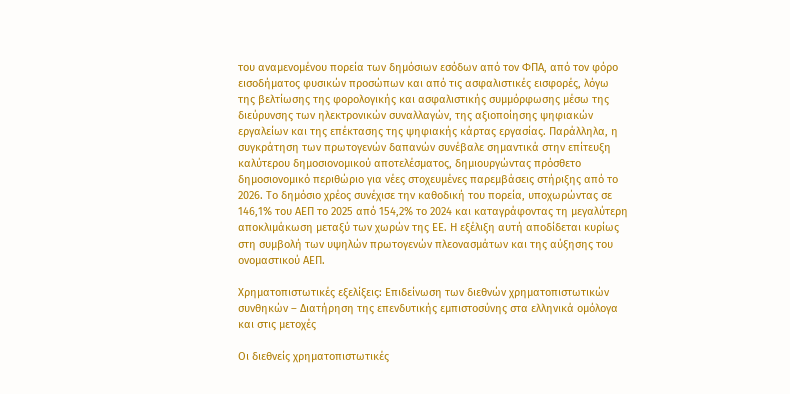του αναμενομένου πορεία των δημόσιων εσόδων από τον ΦΠΑ, από τον φόρο εισοδήματος φυσικών προσώπων και από τις ασφαλιστικές εισφορές, λόγω της βελτίωσης της φορολογικής και ασφαλιστικής συμμόρφωσης μέσω της διεύρυνσης των ηλεκτρονικών συναλλαγών, της αξιοποίησης ψηφιακών εργαλείων και της επέκτασης της ψηφιακής κάρτας εργασίας. Παράλληλα, η συγκράτηση των πρωτογενών δαπανών συνέβαλε σημαντικά στην επίτευξη καλύτερου δημοσιονομικού αποτελέσματος, δημιουργώντας πρόσθετο δημοσιονομικό περιθώριο για νέες στοχευμένες παρεμβάσεις στήριξης από το 2026. Το δημόσιο χρέος συνέχισε την καθοδική του πορεία, υποχωρώντας σε 146,1% του ΑΕΠ το 2025 από 154,2% το 2024 και καταγράφοντας τη μεγαλύτερη αποκλιμάκωση μεταξύ των χωρών της ΕΕ. Η εξέλιξη αυτή αποδίδεται κυρίως στη συμβολή των υψηλών πρωτογενών πλεονασμάτων και της αύξησης του ονομαστικού ΑΕΠ.

Χρηματοπιστωτικές εξελίξεις: Επιδείνωση των διεθνών χρηματοπιστωτικών συνθηκών – Διατήρηση της επενδυτικής εμπιστοσύνης στα ελληνικά ομόλογα και στις μετοχές

Οι διεθνείς χρηματοπιστωτικές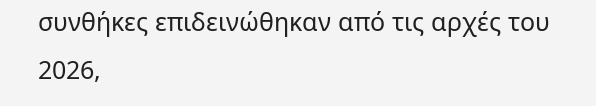συνθήκες επιδεινώθηκαν από τις αρχές του 2026,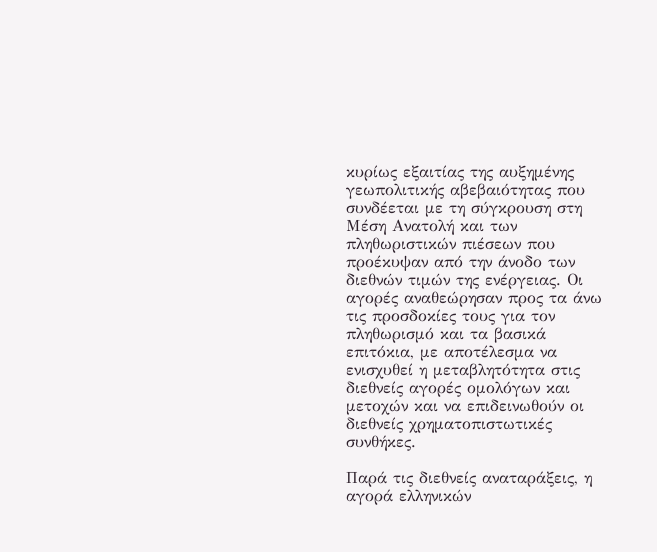κυρίως εξαιτίας της αυξημένης γεωπολιτικής αβεβαιότητας που συνδέεται με τη σύγκρουση στη Μέση Ανατολή και των πληθωριστικών πιέσεων που προέκυψαν από την άνοδο των διεθνών τιμών της ενέργειας. Οι αγορές αναθεώρησαν προς τα άνω τις προσδοκίες τους για τον πληθωρισμό και τα βασικά επιτόκια, με αποτέλεσμα να ενισχυθεί η μεταβλητότητα στις διεθνείς αγορές ομολόγων και μετοχών και να επιδεινωθούν οι διεθνείς χρηματοπιστωτικές συνθήκες.

Παρά τις διεθνείς αναταράξεις, η αγορά ελληνικών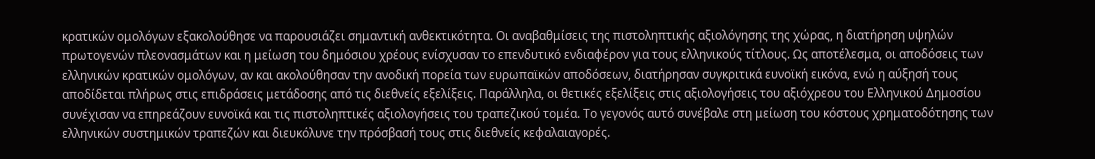κρατικών ομολόγων εξακολούθησε να παρουσιάζει σημαντική ανθεκτικότητα. Οι αναβαθμίσεις της πιστοληπτικής αξιολόγησης της χώρας, η διατήρηση υψηλών πρωτογενών πλεονασμάτων και η μείωση του δημόσιου χρέους ενίσχυσαν το επενδυτικό ενδιαφέρον για τους ελληνικούς τίτλους. Ως αποτέλεσμα, οι αποδόσεις των ελληνικών κρατικών ομολόγων, αν και ακολούθησαν την ανοδική πορεία των ευρωπαϊκών αποδόσεων, διατήρησαν συγκριτικά ευνοϊκή εικόνα, ενώ η αύξησή τους αποδίδεται πλήρως στις επιδράσεις μετάδοσης από τις διεθνείς εξελίξεις. Παράλληλα, οι θετικές εξελίξεις στις αξιολογήσεις του αξιόχρεου του Ελληνικού Δημοσίου συνέχισαν να επηρεάζουν ευνοϊκά και τις πιστοληπτικές αξιολογήσεις του τραπεζικού τομέα. Το γεγονός αυτό συνέβαλε στη μείωση του κόστους χρηματοδότησης των ελληνικών συστημικών τραπεζών και διευκόλυνε την πρόσβασή τους στις διεθνείς κεφαλαιαγορές.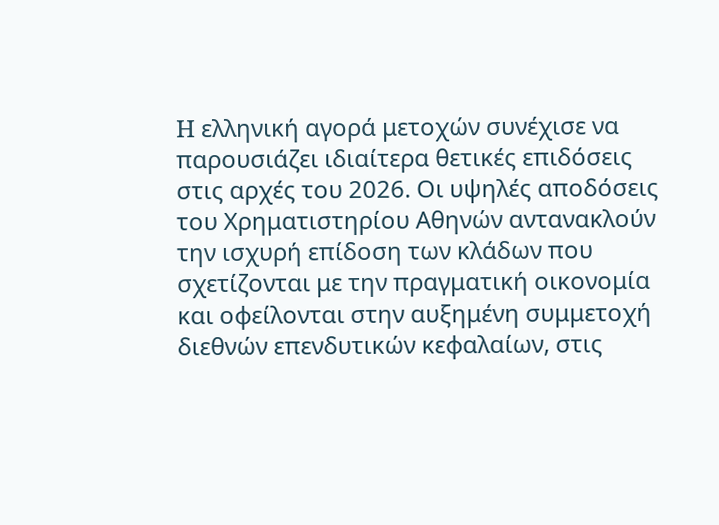H ελληνική αγορά μετοχών συνέχισε να παρουσιάζει ιδιαίτερα θετικές επιδόσεις στις αρχές του 2026. Οι υψηλές αποδόσεις του Χρηματιστηρίου Αθηνών αντανακλούν την ισχυρή επίδοση των κλάδων που σχετίζονται με την πραγματική οικονομία και οφείλονται στην αυξημένη συμμετοχή διεθνών επενδυτικών κεφαλαίων, στις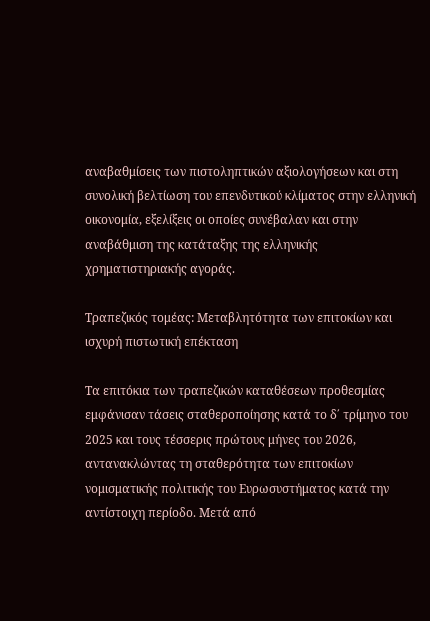αναβαθμίσεις των πιστοληπτικών αξιολογήσεων και στη συνολική βελτίωση του επενδυτικού κλίματος στην ελληνική οικονομία, εξελίξεις οι οποίες συνέβαλαν και στην αναβάθμιση της κατάταξης της ελληνικής χρηματιστηριακής αγοράς.

Τραπεζικός τομέας: Μεταβλητότητα των επιτοκίων και ισχυρή πιστωτική επέκταση

Τα επιτόκια των τραπεζικών καταθέσεων προθεσμίας εμφάνισαν τάσεις σταθεροποίησης κατά το δ΄ τρίμηνο του 2025 και τους τέσσερις πρώτους μήνες του 2026, αντανακλώντας τη σταθερότητα των επιτοκίων νομισματικής πολιτικής του Ευρωσυστήματος κατά την αντίστοιχη περίοδο. Μετά από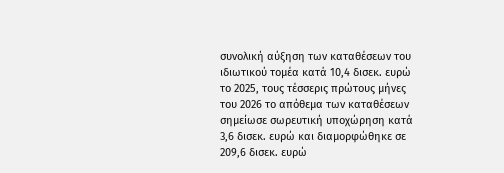συνολική αύξηση των καταθέσεων του ιδιωτικού τομέα κατά 10,4 δισεκ. ευρώ το 2025, τους τέσσερις πρώτους μήνες του 2026 το απόθεμα των καταθέσεων σημείωσε σωρευτική υποχώρηση κατά 3,6 δισεκ. ευρώ και διαμορφώθηκε σε 209,6 δισεκ. ευρώ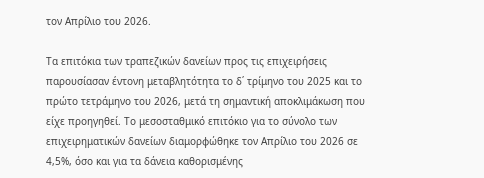τον Απρίλιο του 2026.

Τα επιτόκια των τραπεζικών δανείων προς τις επιχειρήσεις παρουσίασαν έντονη μεταβλητότητα το δ΄ τρίμηνο του 2025 και το πρώτο τετράμηνο του 2026, μετά τη σημαντική αποκλιμάκωση που είχε προηγηθεί. Το μεσοσταθμικό επιτόκιο για το σύνολο των επιχειρηματικών δανείων διαμορφώθηκε τον Απρίλιο του 2026 σε 4,5%, όσο και για τα δάνεια καθορισμένης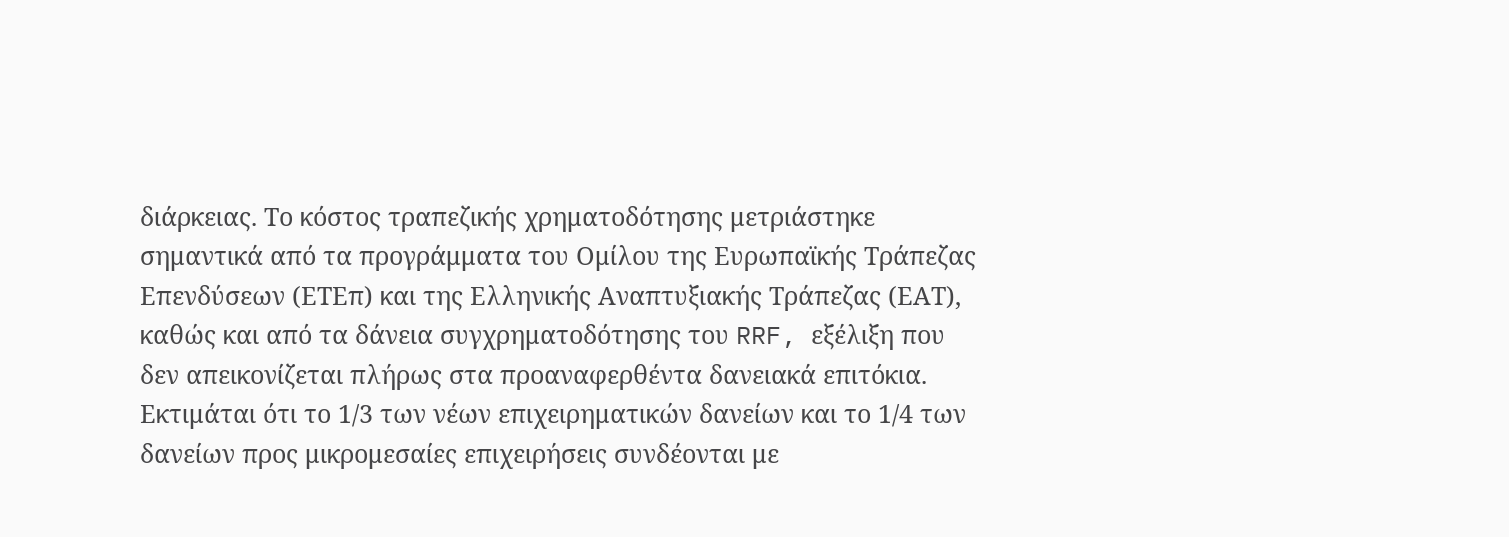διάρκειας. Το κόστος τραπεζικής χρηματοδότησης μετριάστηκε σημαντικά από τα προγράμματα του Ομίλου της Ευρωπαϊκής Τράπεζας Επενδύσεων (ΕΤΕπ) και της Ελληνικής Αναπτυξιακής Τράπεζας (ΕΑΤ), καθώς και από τα δάνεια συγχρηματοδότησης του RRF, εξέλιξη που δεν απεικονίζεται πλήρως στα προαναφερθέντα δανειακά επιτόκια. Εκτιμάται ότι το 1/3 των νέων επιχειρηματικών δανείων και το 1/4 των δανείων προς μικρομεσαίες επιχειρήσεις συνδέονται με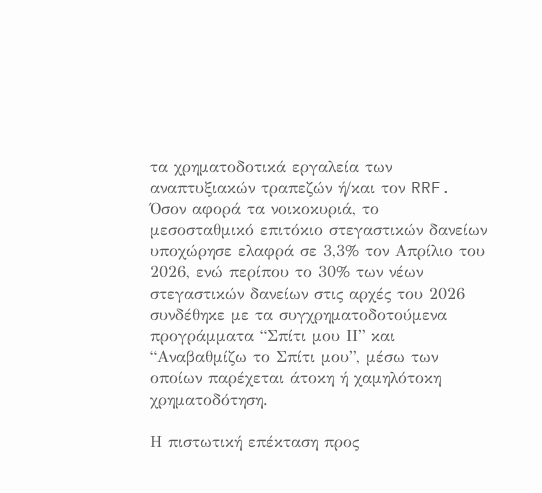τα χρηματοδοτικά εργαλεία των αναπτυξιακών τραπεζών ή/και τον RRF. Όσον αφορά τα νοικοκυριά, το μεσοσταθμικό επιτόκιο στεγαστικών δανείων υποχώρησε ελαφρά σε 3,3% τον Απρίλιο του 2026, ενώ περίπου το 30% των νέων στεγαστικών δανείων στις αρχές του 2026 συνδέθηκε με τα συγχρηματοδοτούμενα προγράμματα “Σπίτι μου ΙΙ” και “Αναβαθμίζω το Σπίτι μου”, μέσω των οποίων παρέχεται άτοκη ή χαμηλότοκη χρηματοδότηση.

Η πιστωτική επέκταση προς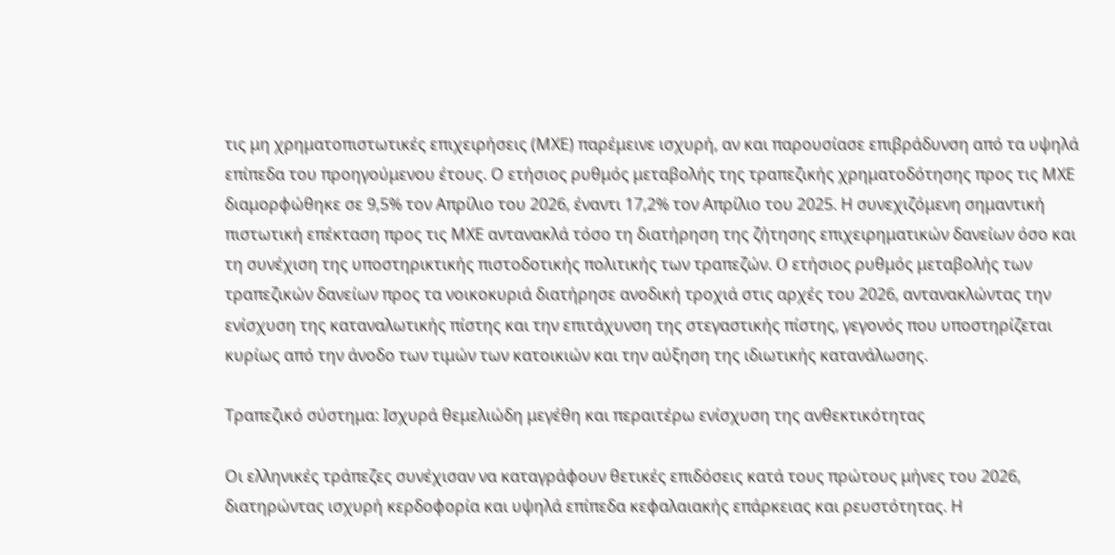τις μη χρηματοπιστωτικές επιχειρήσεις (ΜΧΕ) παρέμεινε ισχυρή, αν και παρουσίασε επιβράδυνση από τα υψηλά επίπεδα του προηγούμενου έτους. Ο ετήσιος ρυθμός μεταβολής της τραπεζικής χρηματοδότησης προς τις ΜΧΕ διαμορφώθηκε σε 9,5% τον Απρίλιο του 2026, έναντι 17,2% τον Απρίλιο του 2025. Η συνεχιζόμενη σημαντική πιστωτική επέκταση προς τις ΜΧΕ αντανακλά τόσο τη διατήρηση της ζήτησης επιχειρηματικών δανείων όσο και τη συνέχιση της υποστηρικτικής πιστοδοτικής πολιτικής των τραπεζών. O ετήσιος ρυθμός μεταβολής των τραπεζικών δανείων προς τα νοικοκυριά διατήρησε ανοδική τροχιά στις αρχές του 2026, αντανακλώντας την ενίσχυση της καταναλωτικής πίστης και την επιτάχυνση της στεγαστικής πίστης, γεγονός που υποστηρίζεται κυρίως από την άνοδο των τιμών των κατοικιών και την αύξηση της ιδιωτικής κατανάλωσης.

Τραπεζικό σύστημα: Ισχυρά θεμελιώδη μεγέθη και περαιτέρω ενίσχυση της ανθεκτικότητας

Οι ελληνικές τράπεζες συνέχισαν να καταγράφουν θετικές επιδόσεις κατά τους πρώτους μήνες του 2026, διατηρώντας ισχυρή κερδοφορία και υψηλά επίπεδα κεφαλαιακής επάρκειας και ρευστότητας. Η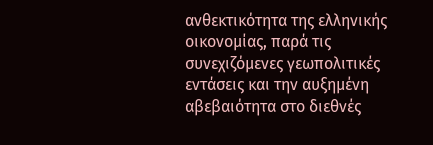ανθεκτικότητα της ελληνικής οικονομίας, παρά τις συνεχιζόμενες γεωπολιτικές εντάσεις και την αυξημένη αβεβαιότητα στο διεθνές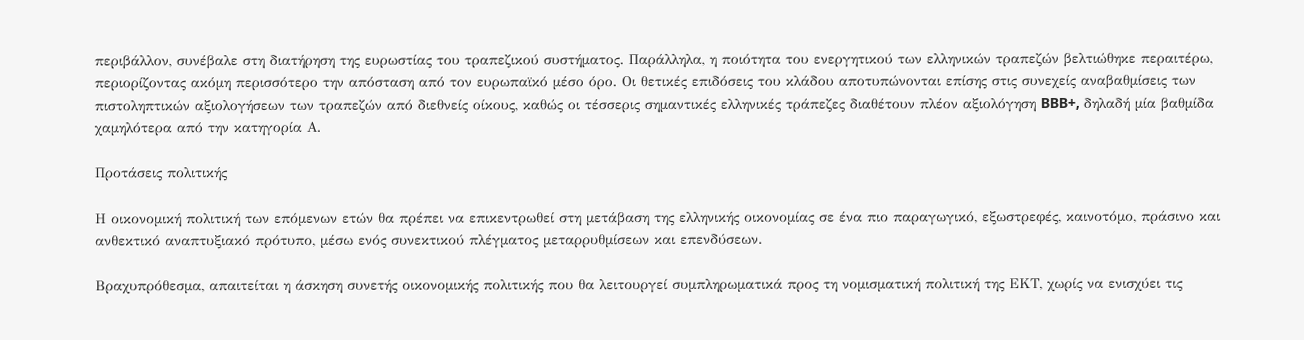περιβάλλον, συνέβαλε στη διατήρηση της ευρωστίας του τραπεζικού συστήματος. Παράλληλα, η ποιότητα του ενεργητικού των ελληνικών τραπεζών βελτιώθηκε περαιτέρω, περιορίζοντας ακόμη περισσότερο την απόσταση από τον ευρωπαϊκό μέσο όρο. Οι θετικές επιδόσεις του κλάδου αποτυπώνονται επίσης στις συνεχείς αναβαθμίσεις των πιστοληπτικών αξιολογήσεων των τραπεζών από διεθνείς οίκους, καθώς οι τέσσερις σημαντικές ελληνικές τράπεζες διαθέτουν πλέον αξιολόγηση BBB+, δηλαδή μία βαθμίδα χαμηλότερα από την κατηγορία Α.

Προτάσεις πολιτικής

Η οικονομική πολιτική των επόμενων ετών θα πρέπει να επικεντρωθεί στη μετάβαση της ελληνικής οικονομίας σε ένα πιο παραγωγικό, εξωστρεφές, καινοτόμο, πράσινο και ανθεκτικό αναπτυξιακό πρότυπο, μέσω ενός συνεκτικού πλέγματος μεταρρυθμίσεων και επενδύσεων.

Βραχυπρόθεσμα, απαιτείται η άσκηση συνετής οικονομικής πολιτικής που θα λειτουργεί συμπληρωματικά προς τη νομισματική πολιτική της ΕΚΤ, χωρίς να ενισχύει τις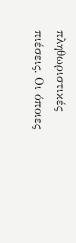πληθωριστικές πιέσεις. Οι όποιες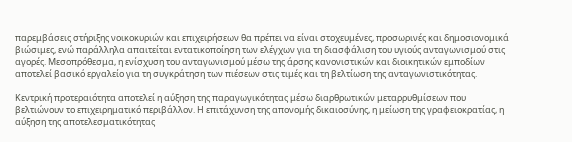παρεμβάσεις στήριξης νοικοκυριών και επιχειρήσεων θα πρέπει να είναι στοχευμένες, προσωρινές και δημοσιονομικά βιώσιμες, ενώ παράλληλα απαιτείται εντατικοποίηση των ελέγχων για τη διασφάλιση του υγιούς ανταγωνισμού στις αγορές. Μεσοπρόθεσμα, η ενίσχυση του ανταγωνισμού μέσω της άρσης κανονιστικών και διοικητικών εμποδίων αποτελεί βασικό εργαλείο για τη συγκράτηση των πιέσεων στις τιμές και τη βελτίωση της ανταγωνιστικότητας.

Κεντρική προτεραιότητα αποτελεί η αύξηση της παραγωγικότητας μέσω διαρθρωτικών μεταρρυθμίσεων που βελτιώνουν το επιχειρηματικό περιβάλλον. Η επιτάχυνση της απονομής δικαιοσύνης, η μείωση της γραφειοκρατίας, η αύξηση της αποτελεσματικότητας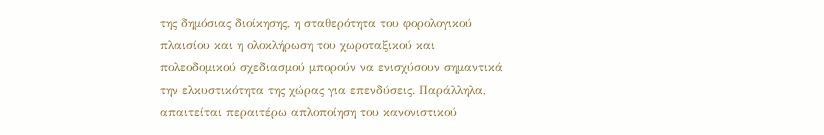της δημόσιας διοίκησης, η σταθερότητα του φορολογικού πλαισίου και η ολοκλήρωση του χωροταξικού και πολεοδομικού σχεδιασμού μπορούν να ενισχύσουν σημαντικά την ελκυστικότητα της χώρας για επενδύσεις. Παράλληλα, απαιτείται περαιτέρω απλοποίηση του κανονιστικού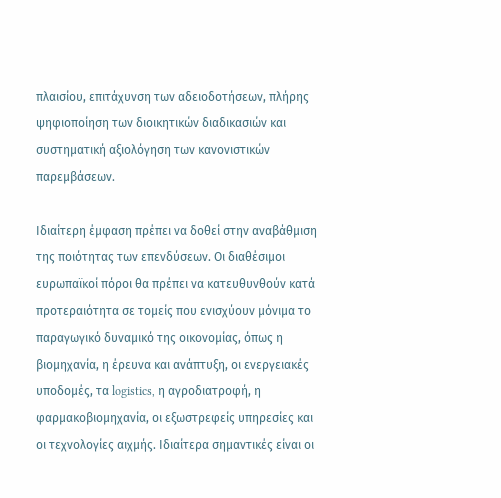πλαισίου, επιτάχυνση των αδειοδοτήσεων, πλήρης ψηφιοποίηση των διοικητικών διαδικασιών και συστηματική αξιολόγηση των κανονιστικών παρεμβάσεων.

Ιδιαίτερη έμφαση πρέπει να δοθεί στην αναβάθμιση της ποιότητας των επενδύσεων. Οι διαθέσιμοι ευρωπαϊκοί πόροι θα πρέπει να κατευθυνθούν κατά προτεραιότητα σε τομείς που ενισχύουν μόνιμα το παραγωγικό δυναμικό της οικονομίας, όπως η βιομηχανία, η έρευνα και ανάπτυξη, οι ενεργειακές υποδομές, τα logistics, η αγροδιατροφή, η φαρμακοβιομηχανία, οι εξωστρεφείς υπηρεσίες και οι τεχνολογίες αιχμής. Ιδιαίτερα σημαντικές είναι οι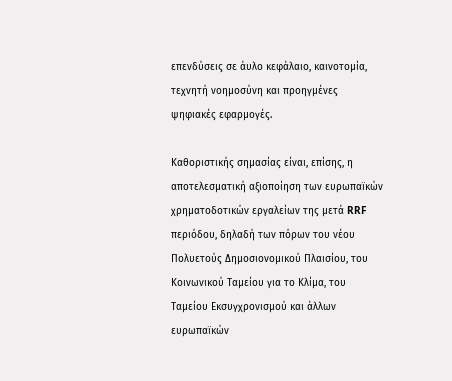επενδύσεις σε άυλο κεφάλαιο, καινοτομία, τεχνητή νοημοσύνη και προηγμένες ψηφιακές εφαρμογές.

Καθοριστικής σημασίας είναι, επίσης, η αποτελεσματική αξιοποίηση των ευρωπαϊκών χρηματοδοτικών εργαλείων της μετά RRF περιόδου, δηλαδή των πόρων του νέου Πολυετούς Δημοσιονομικού Πλαισίου, του Κοινωνικού Ταμείου για το Κλίμα, του Ταμείου Εκσυγχρονισμού και άλλων ευρωπαϊκών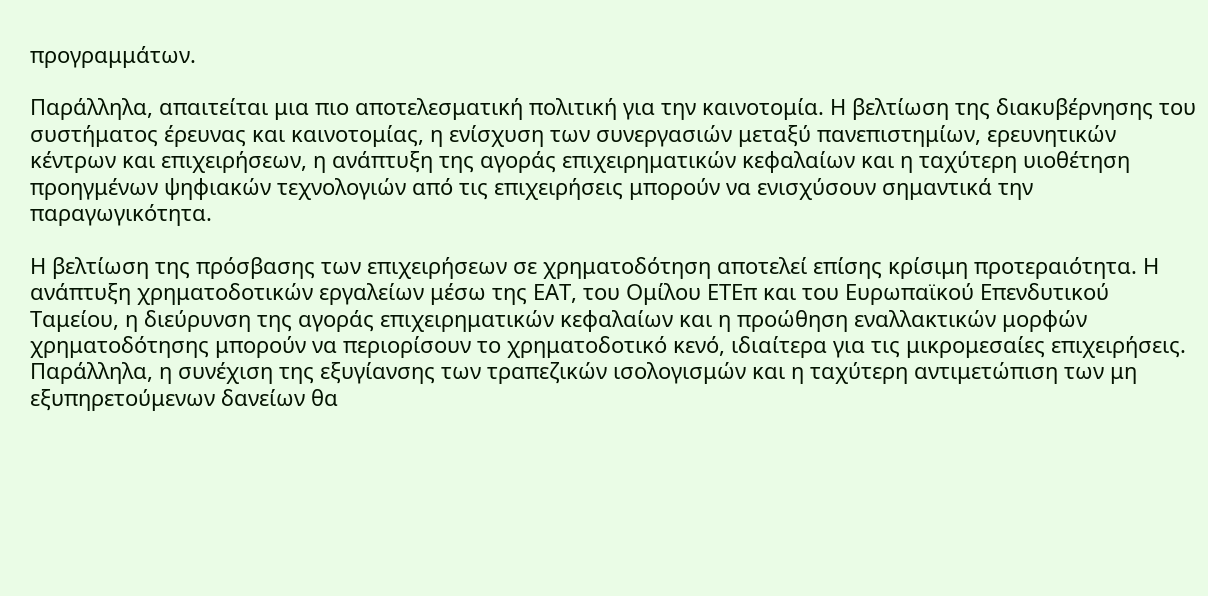προγραμμάτων.

Παράλληλα, απαιτείται μια πιο αποτελεσματική πολιτική για την καινοτομία. Η βελτίωση της διακυβέρνησης του συστήματος έρευνας και καινοτομίας, η ενίσχυση των συνεργασιών μεταξύ πανεπιστημίων, ερευνητικών κέντρων και επιχειρήσεων, η ανάπτυξη της αγοράς επιχειρηματικών κεφαλαίων και η ταχύτερη υιοθέτηση προηγμένων ψηφιακών τεχνολογιών από τις επιχειρήσεις μπορούν να ενισχύσουν σημαντικά την παραγωγικότητα.

Η βελτίωση της πρόσβασης των επιχειρήσεων σε χρηματοδότηση αποτελεί επίσης κρίσιμη προτεραιότητα. Η ανάπτυξη χρηματοδοτικών εργαλείων μέσω της ΕΑΤ, του Ομίλου ΕΤΕπ και του Ευρωπαϊκού Επενδυτικού Ταμείου, η διεύρυνση της αγοράς επιχειρηματικών κεφαλαίων και η προώθηση εναλλακτικών μορφών χρηματοδότησης μπορούν να περιορίσουν το χρηματοδοτικό κενό, ιδιαίτερα για τις μικρομεσαίες επιχειρήσεις. Παράλληλα, η συνέχιση της εξυγίανσης των τραπεζικών ισολογισμών και η ταχύτερη αντιμετώπιση των μη εξυπηρετούμενων δανείων θα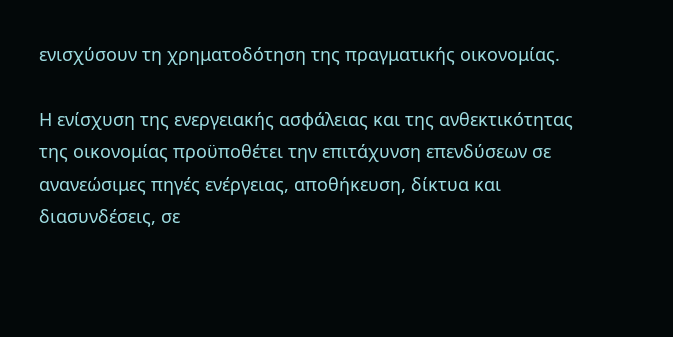ενισχύσουν τη χρηματοδότηση της πραγματικής οικονομίας.

Η ενίσχυση της ενεργειακής ασφάλειας και της ανθεκτικότητας της οικονομίας προϋποθέτει την επιτάχυνση επενδύσεων σε ανανεώσιμες πηγές ενέργειας, αποθήκευση, δίκτυα και διασυνδέσεις, σε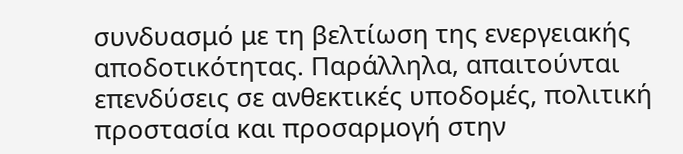συνδυασμό με τη βελτίωση της ενεργειακής αποδοτικότητας. Παράλληλα, απαιτούνται επενδύσεις σε ανθεκτικές υποδομές, πολιτική προστασία και προσαρμογή στην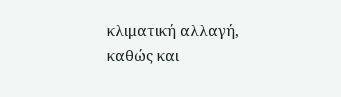κλιματική αλλαγή, καθώς και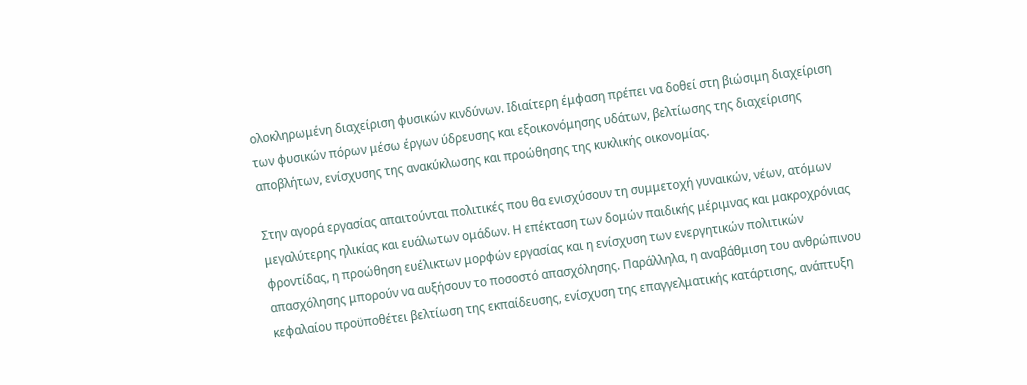ολοκληρωμένη διαχείριση φυσικών κινδύνων. Ιδιαίτερη έμφαση πρέπει να δοθεί στη βιώσιμη διαχείριση των φυσικών πόρων μέσω έργων ύδρευσης και εξοικονόμησης υδάτων, βελτίωσης της διαχείρισης αποβλήτων, ενίσχυσης της ανακύκλωσης και προώθησης της κυκλικής οικονομίας.

Στην αγορά εργασίας απαιτούνται πολιτικές που θα ενισχύσουν τη συμμετοχή γυναικών, νέων, ατόμων μεγαλύτερης ηλικίας και ευάλωτων ομάδων. Η επέκταση των δομών παιδικής μέριμνας και μακροχρόνιας φροντίδας, η προώθηση ευέλικτων μορφών εργασίας και η ενίσχυση των ενεργητικών πολιτικών απασχόλησης μπορούν να αυξήσουν το ποσοστό απασχόλησης. Παράλληλα, η αναβάθμιση του ανθρώπινου κεφαλαίου προϋποθέτει βελτίωση της εκπαίδευσης, ενίσχυση της επαγγελματικής κατάρτισης, ανάπτυξη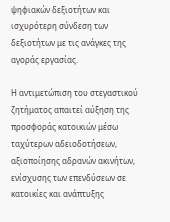ψηφιακών δεξιοτήτων και ισχυρότερη σύνδεση των δεξιοτήτων με τις ανάγκες της αγοράς εργασίας.

Η αντιμετώπιση του στεγαστικού ζητήματος απαιτεί αύξηση της προσφοράς κατοικιών μέσω ταχύτερων αδειοδοτήσεων, αξιοποίησης αδρανών ακινήτων, ενίσχυσης των επενδύσεων σε κατοικίες και ανάπτυξης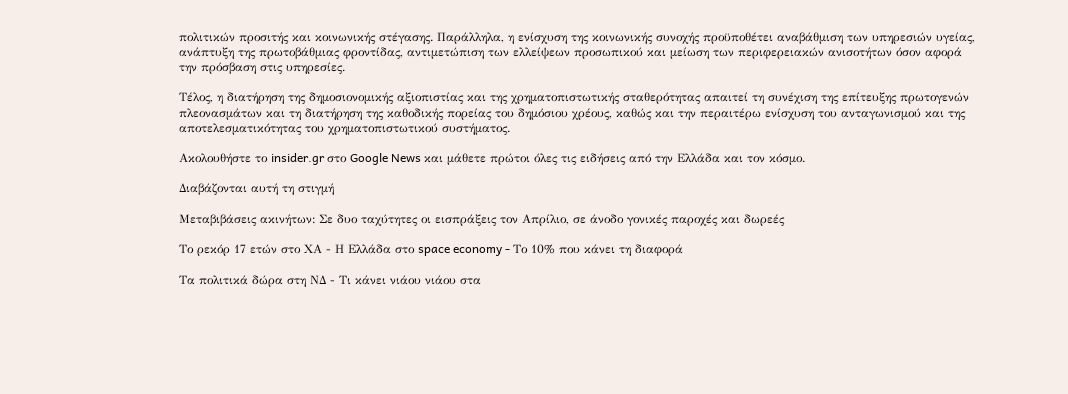πολιτικών προσιτής και κοινωνικής στέγασης. Παράλληλα, η ενίσχυση της κοινωνικής συνοχής προϋποθέτει αναβάθμιση των υπηρεσιών υγείας, ανάπτυξη της πρωτοβάθμιας φροντίδας, αντιμετώπιση των ελλείψεων προσωπικού και μείωση των περιφερειακών ανισοτήτων όσον αφορά την πρόσβαση στις υπηρεσίες.

Τέλος, η διατήρηση της δημοσιονομικής αξιοπιστίας και της χρηματοπιστωτικής σταθερότητας απαιτεί τη συνέχιση της επίτευξης πρωτογενών πλεονασμάτων και τη διατήρηση της καθοδικής πορείας του δημόσιου χρέους, καθώς και την περαιτέρω ενίσχυση του ανταγωνισμού και της αποτελεσματικότητας του χρηματοπιστωτικού συστήματος.

Ακολουθήστε το insider.gr στο Google News και μάθετε πρώτοι όλες τις ειδήσεις από την Ελλάδα και τον κόσμο.

Διαβάζονται αυτή τη στιγμή

Μεταβιβάσεις ακινήτων: Σε δυο ταχύτητες οι εισπράξεις τον Απρίλιο, σε άνοδο γονικές παροχές και δωρεές

Το ρεκόρ 17 ετών στο ΧΑ - Η Ελλάδα στο space economy - Το 10% που κάνει τη διαφορά

Τα πολιτικά δώρα στη ΝΔ - Τι κάνει νιάου νιάου στα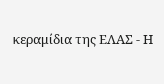κεραμίδια της ΕΛΑΣ - Η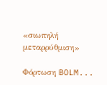«σιωπηλή μεταρρύθμιση»

Φόρτωση BOLM...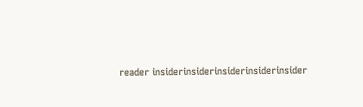reader insiderinsiderinsiderinsiderinsider